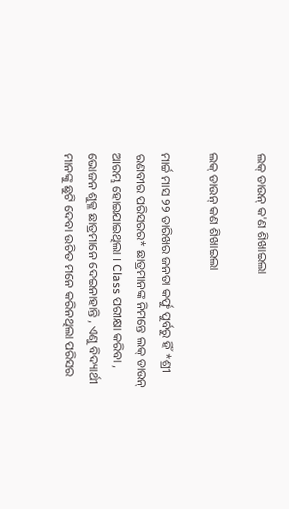ଲକ୍ ଡାଉନ୍ କ'ଣ ଶିଖାଇଲା

ଲକ୍ ଡାଉନ୍ କଣ ଶିଖାଇଲା

ମାର୍ଚ୍ଚ ମାସ ୨୨ ତାରିଖର ଜନତା କର୍ଫୁ ପୁର୍ବରୁ ହିଁ *ଶ୍ରୀ ରଣବୀର ପରିସରର* ଛାତ୍ରମାନଙ୍କ ନିମନ୍ତେ ଲକ୍ ଡାଉନ୍ ଆରମ୍ଭ ହୋଇଯାଇଥିଲା । Class ପରୀକ୍ଷା କରିବା , ଭୋଜନ ଶୁକ୍ଳ ଛାତ୍ରମାନେ ଦେଇନାହାନ୍ତି , ଏଣୁ ବିଦ୍ୟାର୍ଥୀ ମାନଙ୍କୁ ଛୁଟି ଦେବା ଉଚିତ ମନେ କରିନଥିଲା ପରିସର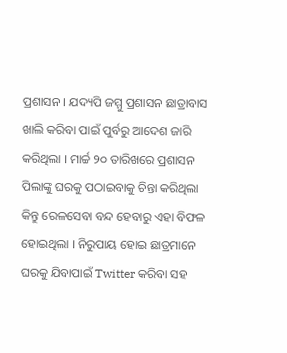ପ୍ରଶାସନ । ଯଦ୍ୟପି ଜମ୍ମୁ ପ୍ରଶାସନ ଛାତ୍ରାବାସ ଖାଲି କରିବା ପାଇଁ ପୁର୍ବରୁ ଆଦେଶ ଜାରି କରିଥିଲା । ମାର୍ଚ୍ଚ ୨୦ ତାରିଖରେ ପ୍ରଶାସନ ପିଲାଙ୍କୁ ଘରକୁ ପଠାଇବାକୁ ଚିନ୍ତା କରିଥିଲା କିନ୍ତୁ ରେଳସେବା ବନ୍ଦ ହେବାରୁ ଏହା ବିଫଳ ହୋଇଥିଲା । ନିରୁପାୟ ହୋଇ ଛାତ୍ରମାନେ ଘରକୁ ଯିବାପାଇଁ Twitter କରିବା ସହ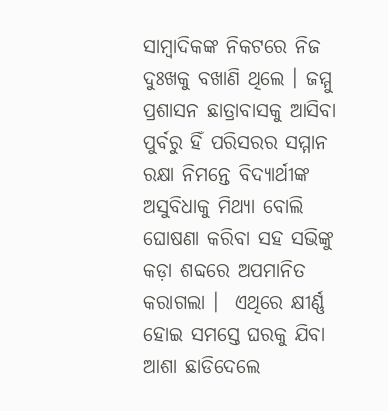ସାମ୍ବାଦିକଙ୍କ ନିକଟରେ ନିଜ ଦୁଃଖକୁ ବଖାଣି ଥିଲେ । ଜମ୍ମୁ ପ୍ରଶାସନ ଛାତ୍ରାବାସକୁ ଆସିବା ପୁର୍ବରୁ ହିଁ ପରିସରର ସମ୍ମାନ ରକ୍ଷା ନିମନ୍ତେ ବିଦ୍ୟାର୍ଥୀଙ୍କ ଅସୁବିଧାକୁ ମିଥ୍ୟା ବୋଲି ଘୋଷଣା କରିବା ସହ ସଭିଙ୍କୁ କଡ଼ା ଶବ୍ଦରେ ଅପମାନିତ କରାଗଲା ।  ଏଥିରେ କ୍ଷୀର୍ଣ୍ଣ ହୋଇ ସମସ୍ତେ ଘରକୁ ଯିବା ଆଶା ଛାଡିଦେଲେ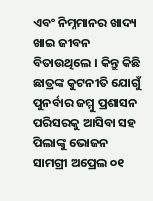ଏବଂ ନିମ୍ନମାନର ଖାଦ୍ୟ ଖାଇ ଜୀବନ ବିତାଉଥିଲେ । କିନ୍ତୁ କିଛି ଛାତ୍ରଙ୍କ କୁଟନୀତି ଯୋଗୁଁ  ପୁନର୍ବାର ଜମ୍ମୁ ପ୍ରଶାସନ ପରିସରକୁ ଆସିବା ସହ ପିଲାଙ୍କୁ ଭୋଜନ ସାମଗ୍ରୀ ଅପ୍ରେଲ ୦୧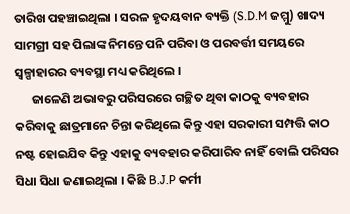ତାରିଖ ପହଞ୍ଚାଇଥିଲା । ସରଳ ହୃଦୟବାନ ବ୍ୟକ୍ତି (S.D.M ଜମ୍ମୁ) ଖାଦ୍ୟ ସାମଗ୍ରୀ ସହ ପିଲାଙ୍କ ନିମନ୍ତେ ପନି ପରିବା ଓ ପରବର୍ତ୍ତୀ ସମୟରେ ସ୍ଵଳ୍ପାହାରର ବ୍ୟବସ୍ଥା ମଧ୍ୟ କରିଥିଲେ ।
      ଜାଳେଣି ଅଭାବରୁ ପରିସରରେ ଗଚ୍ଛିତ ଥିବା କାଠକୁ ବ୍ୟବହାର କରିବାକୁ ଛାତ୍ରମାନେ ଚିନ୍ତା କରିଥିଲେ କିନ୍ତୁ ଏହା ସରକାରୀ ସମ୍ପତ୍ତି କାଠ ନଷ୍ଟ ହୋଇଯିବ କିନ୍ତୁ ଏହାକୁ ବ୍ୟବହାର କରିପାରିବ ନାହିଁ ବୋଲି ପରିସର ସିଧା ସିଧା ଜଣାଇଥିଲା । କିଛି B.J.P କର୍ମୀ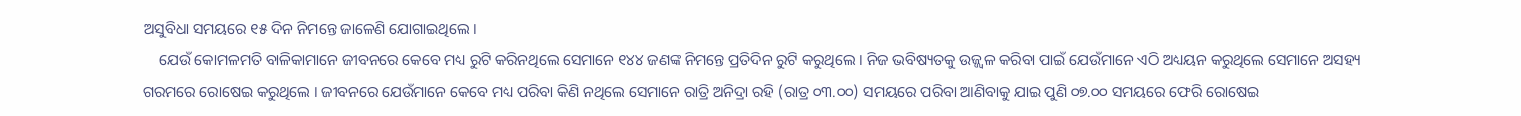ଅସୁବିଧା ସମୟରେ ୧୫ ଦିନ ନିମନ୍ତେ ଜାଳେଣି ଯୋଗାଇଥିଲେ ‌‌।
    ଯେଉଁ କୋମଳମତି ବାଳିକାମାନେ ଜୀବନରେ କେବେ ମଧ୍ୟ ରୁଟି କରିନଥିଲେ ସେମାନେ ୧୪୪ ଜଣଙ୍କ ନିମନ୍ତେ ପ୍ରତିଦିନ ରୁଟି କରୁଥିଲେ ‌। ନିଜ ଭବିଷ୍ୟତକୁ ଉଜ୍ଜ୍ୱଳ କରିବା ପାଇଁ ଯେଉଁମାନେ ଏଠି ଅଧ୍ୟୟନ କରୁଥିଲେ ସେମାନେ ଅସହ୍ୟ ଗରମରେ ରୋଷେଇ କରୁଥିଲେ । ଜୀବନରେ ଯେଉଁମାନେ କେବେ ମଧ୍ୟ ପରିବା କିଣି ନଥିଲେ ସେମାନେ ରାତ୍ରି ଅନିଦ୍ରା ରହି (ରାତ୍ର ୦୩.୦୦) ସମୟରେ ପରିବା ଆଣିବାକୁ ଯାଇ ପୁଣି ୦୭.୦୦ ସମୟରେ ଫେରି ରୋଷେଇ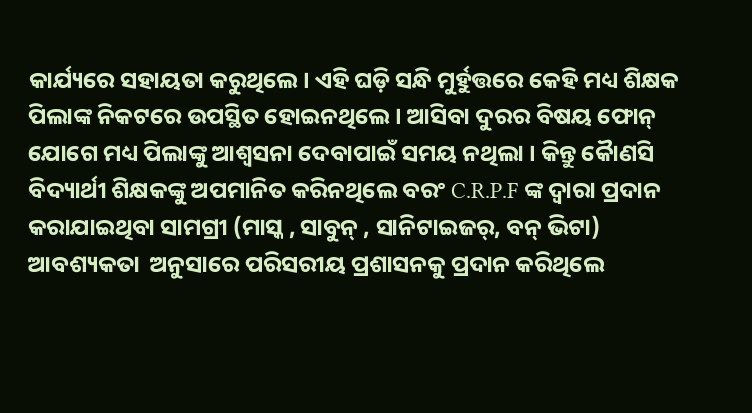କାର୍ଯ୍ୟରେ ସହାୟତା କରୁଥିଲେ। ଏହି ଘଡ଼ି ସନ୍ଧି ମୁର୍ହୁତ୍ତରେ କେହି ମଧ୍ୟ ଶିକ୍ଷକ ପିଲାଙ୍କ ନିକଟରେ ଉପସ୍ଥିତ ହୋଇନଥିଲେ । ଆସିବା ଦୁରର ବିଷୟ ଫୋନ୍ ଯୋଗେ ମଧ୍ୟ ପିଲାଙ୍କୁ ଆଶ୍ଵସନା ଦେବାପାଇଁ ସମୟ ନଥିଲା । କିନ୍ତୁ କୋୖଣସି ବିଦ୍ୟାର୍ଥୀ ଶିକ୍ଷକଙ୍କୁ ଅପମାନିତ କରିନଥିଲେ ବରଂ C.R.P.F ଙ୍କ ଦ୍ଵାରା ପ୍ରଦାନ କରାଯାଇଥିବା ସାମଗ୍ରୀ (ମାସ୍କ , ସାବୁନ୍ , ସାନିଟାଇଜର୍, ବନ୍ ଭିଟା) ଆବଶ୍ୟକତା  ଅନୁସାରେ ପରିସରୀୟ ପ୍ରଶାସନକୁ ପ୍ରଦାନ କରିଥିଲେ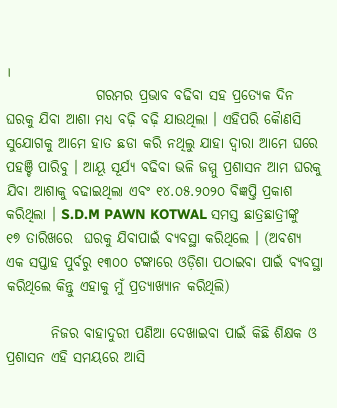।
                ଗରମର ପ୍ରଭାବ ବଢିବା ସହ ପ୍ରତ୍ୟେକ ଦିନ ଘରକୁ ଯିବା ଆଶା ମଧ୍ୟ ବଢ଼ି ବଢ଼ି ଯାଉଥିଲା । ଏହିପରି କୈାଣସି ସୁଯୋଗକୁ ଆମେ ହାତ ଛଡା କରି ନଥିଲୁ ଯାହା ଦ୍ଵାରା ଆମେ ଘରେ ପହଞ୍ଚି ପାରିବୁ । ଆୟୂ ସୂର୍ଯ୍ୟ ବଢିବା ଭଳି ଜମ୍ମୁ ପ୍ରଶାସନ ଆମ ଘରକୁ ଯିବା ଆଶାକୁ ବଢାଇଥିଲା ଏବଂ ୧୪.୦୫.୨୦୨୦ ବିଜ୍ଞପ୍ତି ପ୍ରକାଶ କରିଥିଲା । S.D.M PAWN KOTWAL ସମସ୍ତ ଛାତ୍ରଛାତ୍ରୀଙ୍କୁ ୧୭ ତାରିଖରେ  ଘରକୁ ଯିବାପାଇଁ ବ୍ୟବସ୍ଥା କରିଥିଲେ । (ଅବଶ୍ୟ ଏକ ସପ୍ତାହ ପୁର୍ବରୁ ୧୩୦୦ ଟଙ୍କାରେ ଓଡ଼ିଶା ପଠାଇବା ପାଇଁ ବ୍ୟବସ୍ଥା କରିଥିଲେ କିନ୍ତୁ ଏହାକୁ ମୁଁ ପ୍ରତ୍ୟାଖ୍ୟାନ କରିଥିଲି)

        ନିଜର ବାହାଦୁରୀ ପଣିଆ ଦେଖାଇବା ପାଇଁ କିଛି ଶିକ୍ଷକ ଓ ପ୍ରଶାସନ ଏହି ସମୟରେ ଆସି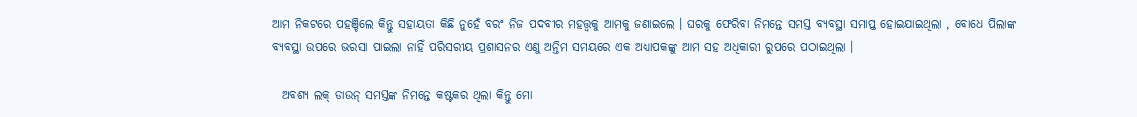ଆମ ନିକଟରେ ପହଞ୍ଚିଲେ କିନ୍ତୁ ସହାୟତା କିଛି ନୁହେଁ ବରଂ ନିଜ ପଦବୀର ମହତ୍ତ୍ୱକୁ ଆମକୁ ଜଣାଇଲେ । ଘରକୁ ଫେରିବା ନିମନ୍ତେ ସମସ୍ତ ବ୍ୟବସ୍ଥା ସମାପ୍ତ ହୋଇଯାଇଥିଲା , ବୋଧେ ପିଲାଙ୍କ ବ୍ୟବସ୍ଥା ଉପରେ ଭରସା ପାଇଲା ନାହିଁ ପରିସରୀୟ ପ୍ରଶାସନର ଏଣୁ ଅନ୍ତିମ ସମୟରେ ଏକ ଅଧ୍ୟାପକଙ୍କୁ ଆମ ସହ ଅଧିକାରୀ ରୁପରେ ପଠାଇଥିଲା ।

  ଅବଶ୍ୟ ଲକ୍ ଡାଉନ୍ ସମସ୍ତଙ୍କ ନିମନ୍ତେ କଷ୍ଟକର ଥିଲା କିନ୍ତୁ ମୋ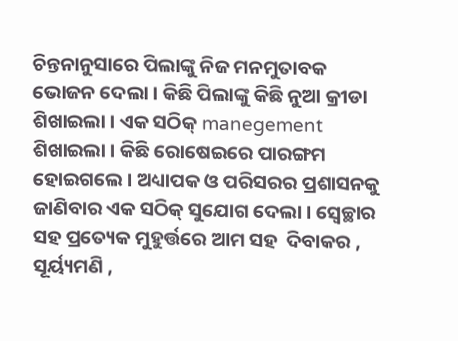ଚିନ୍ତନାନୁସାରେ ପିଲାଙ୍କୁ ନିଜ ମନମୁତାବକ ଭୋଜନ ଦେଲା । କିଛି ପିଲାଙ୍କୁ କିଛି ନୁଆ କ୍ରୀଡା ଶିଖାଇଲା । ଏକ ସଠିକ୍ manegement ଶିଖାଇଲା । କିଛି ରୋଷେଇରେ ପାରଙ୍ଗମ ହୋଇଗଲେ । ଅଧ୍ୟାପକ ଓ ପରିସରର ପ୍ରଶାସନକୁ ଜାଣିବାର ଏକ ସଠିକ୍ ସୁଯୋଗ ଦେଲା । ସ୍ଵେଚ୍ଛାର ସହ ପ୍ରତ୍ୟେକ ମୁହୁର୍ତ୍ତରେ ଆମ ସହ  ଦିବାକର , ସୂର୍ୟ୍ୟମଣି ,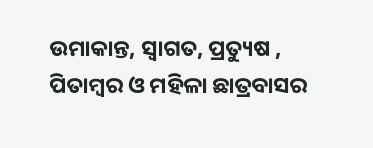ଉମାକାନ୍ତ, ସ୍ଵାଗତ, ପ୍ରତ୍ୟୁଷ , ପିତାମ୍ବର ଓ ମହିଳା ଛାତ୍ରବାସର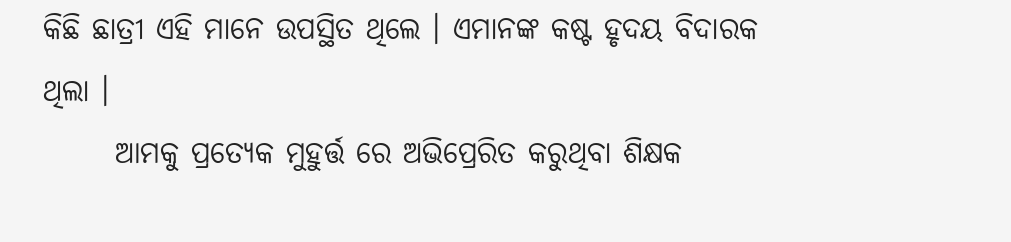କିଛି ଛାତ୍ରୀ ଏହି ମାନେ ଉପସ୍ଥିତ ଥିଲେ । ଏମାନଙ୍କ କଷ୍ଟ ହୃଦୟ ବିଦାରକ ଥିଲା ।
      ଆମକୁ ପ୍ରତ୍ୟେକ ମୁହୁର୍ତ୍ତ ରେ ଅଭିପ୍ରେରିତ କରୁଥିବା ଶିକ୍ଷକ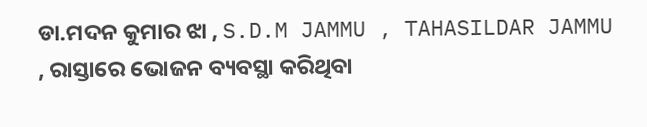ଡା.ମଦନ କୁମାର ଝା , S.D.M JAMMU , TAHASILDAR JAMMU , ରାସ୍ତାରେ ଭୋଜନ ବ୍ୟବସ୍ଥା କରିଥିବା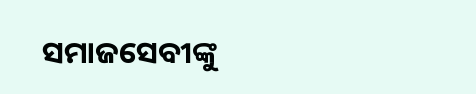ସମାଜସେବୀଙ୍କୁ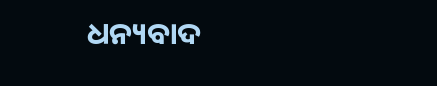ଧନ୍ୟବାଦ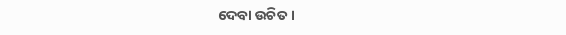ଦେବା ଉଚିତ ।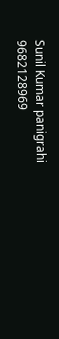Sunil Kumar panigrahi
9682128969